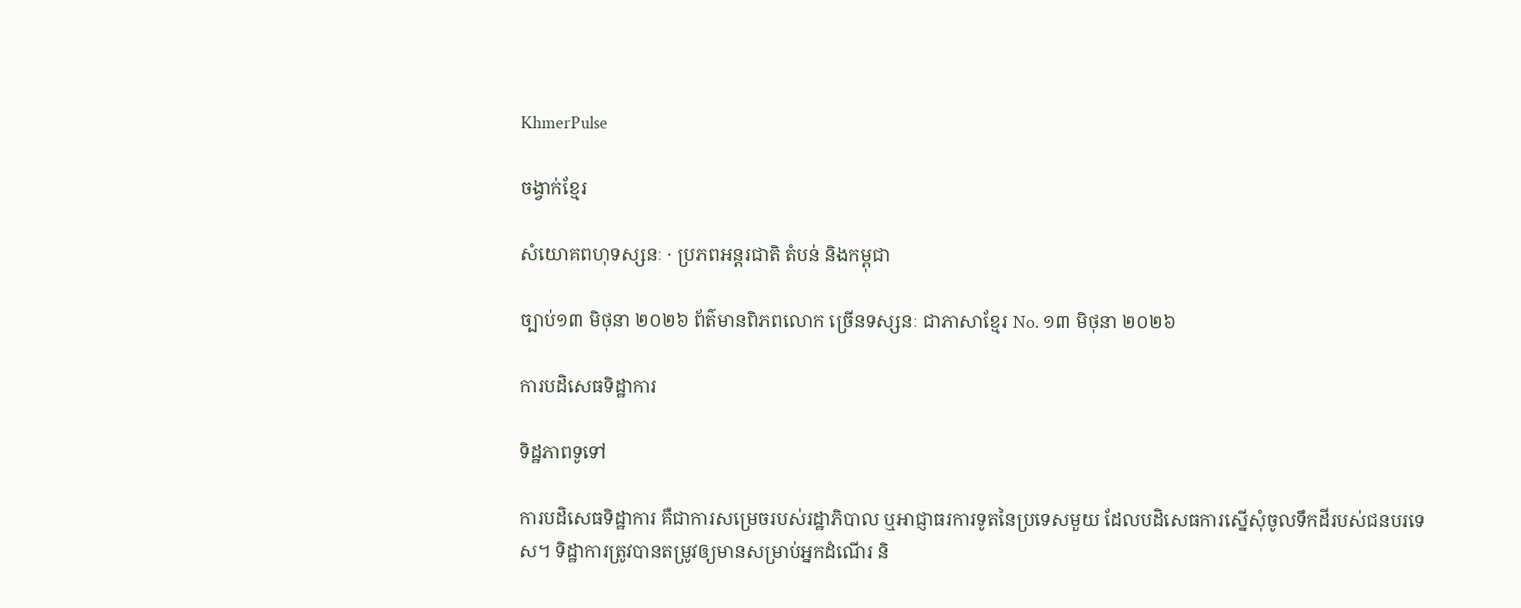KhmerPulse

ចង្វាក់ខ្មែរ

សំយោគពហុទស្សនៈ · ប្រភពអន្តរជាតិ តំបន់ និងកម្ពុជា

ច្បាប់១៣ មិថុនា ២០២៦ ព័ត៌មានពិភពលោក ច្រើនទស្សនៈ ជាភាសាខ្មែរ No. ១៣ មិថុនា ២០២៦

ការបដិសេធទិដ្ឋាការ

ទិដ្ឋភាពទូទៅ

ការបដិសេធទិដ្ឋាការ គឺជាការសម្រេចរបស់រដ្ឋាភិបាល ឬអាជ្ញាធរការទូតនៃប្រទេសមួយ ដែលបដិសេធការស្នើសុំចូលទឹកដីរបស់ជនបរទេស។ ទិដ្ឋាការត្រូវបានតម្រូវឲ្យមានសម្រាប់អ្នកដំណើរ និ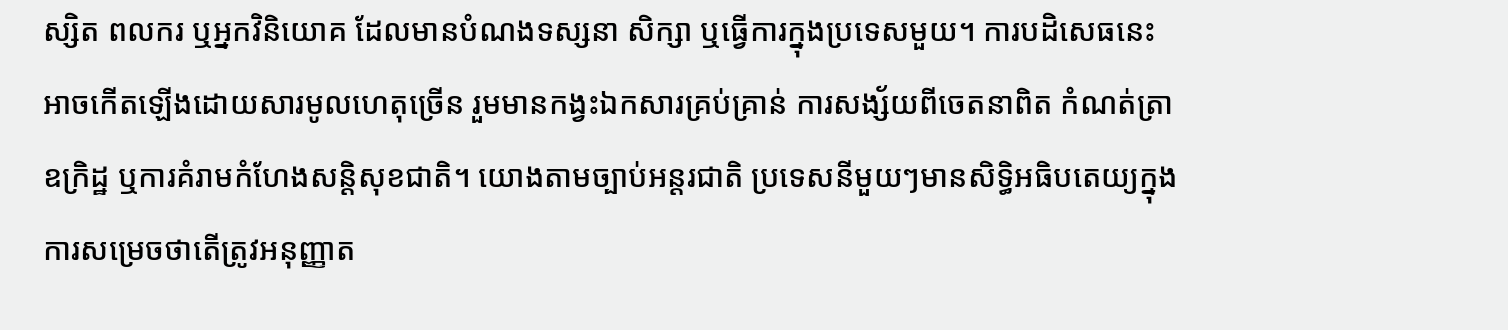ស្សិត ពលករ ឬអ្នកវិនិយោគ ដែលមានបំណងទស្សនា សិក្សា ឬធ្វើការក្នុងប្រទេសមួយ។ ការបដិសេធនេះអាចកើតឡើងដោយសារមូលហេតុច្រើន រួមមានកង្វះឯកសារគ្រប់គ្រាន់ ការសង្ស័យពីចេតនាពិត កំណត់ត្រាឧក្រិដ្ឋ ឬការគំរាមកំហែងសន្តិសុខជាតិ។ យោងតាមច្បាប់អន្តរជាតិ ប្រទេសនីមួយៗមានសិទ្ធិអធិបតេយ្យក្នុងការសម្រេចថាតើត្រូវអនុញ្ញាត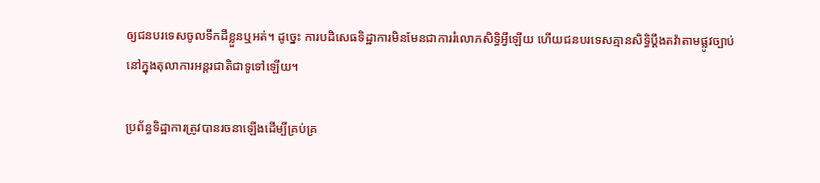ឲ្យជនបរទេសចូលទឹកដីខ្លួនឬអត់។ ដូច្នេះ ការបដិសេធទិដ្ឋាការមិនមែនជាការរំលោភសិទ្ធិអ្វីឡើយ ហើយជនបរទេសគ្មានសិទ្ធិប្តឹងតវ៉ាតាមផ្លូវច្បាប់នៅក្នុងតុលាការអន្តរជាតិជាទូទៅឡើយ។

ប្រព័ន្ធទិដ្ឋាការត្រូវបានរចនាឡើងដើម្បីគ្រប់គ្រ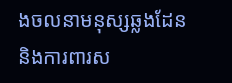ងចលនាមនុស្សឆ្លងដែន និងការពារស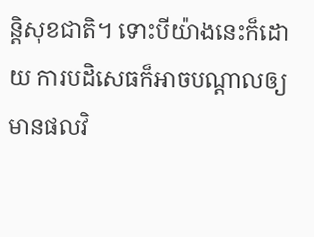ន្តិសុខជាតិ។ ទោះបីយ៉ាងនេះក៏ដោយ ការបដិសេធក៏អាចបណ្តាលឲ្យមានផលវិ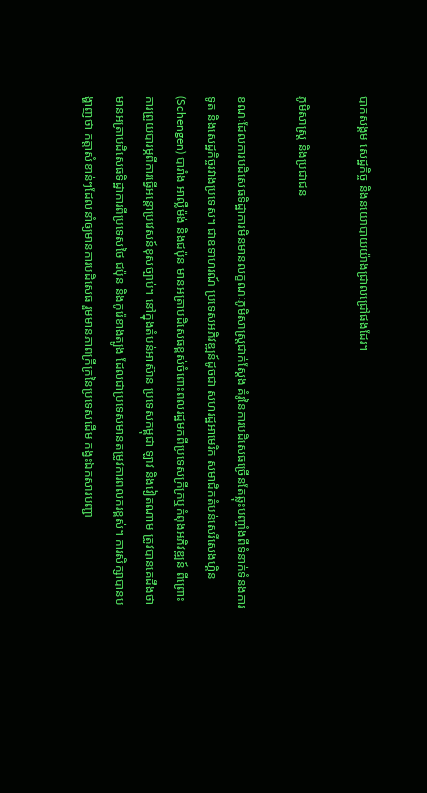បាកសង្គម សេដ្ឋកិច្ច និងនយោបាយយ៉ាងជ្រាលជ្រៅផងដែរ។

ភូមិសាស្ត្រ និងប្រជាជន

ខណៈដែលការបដិសេធទិដ្ឋាការមិនមានលក្ខណៈភូមិសាស្ត្រជាក់ស្តែង គំរូនៃការបដិសេធច្រើនតែឆ្លុះបញ្ចាំងពីទំនាក់ទំនងការទូត និងសេដ្ឋកិច្ចរវាងប្រទេស។ ជាឧទាហរណ៍ ប្រទេសអភិវឌ្ឍន៍ដូចជា សហរដ្ឋអាមេរិក សមាជិកតំបន់សេរីសេងហ្គិន (Schengen) បារាំង អាល្លឺម៉ង់ និងជប៉ុន មានអត្រាបដិសេធខ្ពស់ចំពោះពលរដ្ឋមកពីប្រទេសក្រីក្រឬកំពុងអភិវឌ្ឍន៍ ពីព្រោះការព្រួយបារម្ភពីការធ្វើអន្តោប្រវេសន៍ខុសច្បាប់។ នៅក្នុងតំបន់អាស៊ាន ប្រទេសកម្ពុជា ឡាវ និងវៀតណាម ត្រូវបានគេដឹងថាមានអត្រាបដិសេធទិដ្ឋាការពីប្រទេសថៃ ជប៉ុន និងកូរ៉េខាងត្បូង ដែលជាប្រទេសមានតម្រូវការពលករខ្ពស់។ ការសិក្សាបានបង្ហាញថា កត្តាសំខាន់ៗដែលនាំឲ្យមានការបដិសេធ រួមមានភាពក្រីក្រនៃប្រទេសដើម កង្វះឯកសារបញ្ជា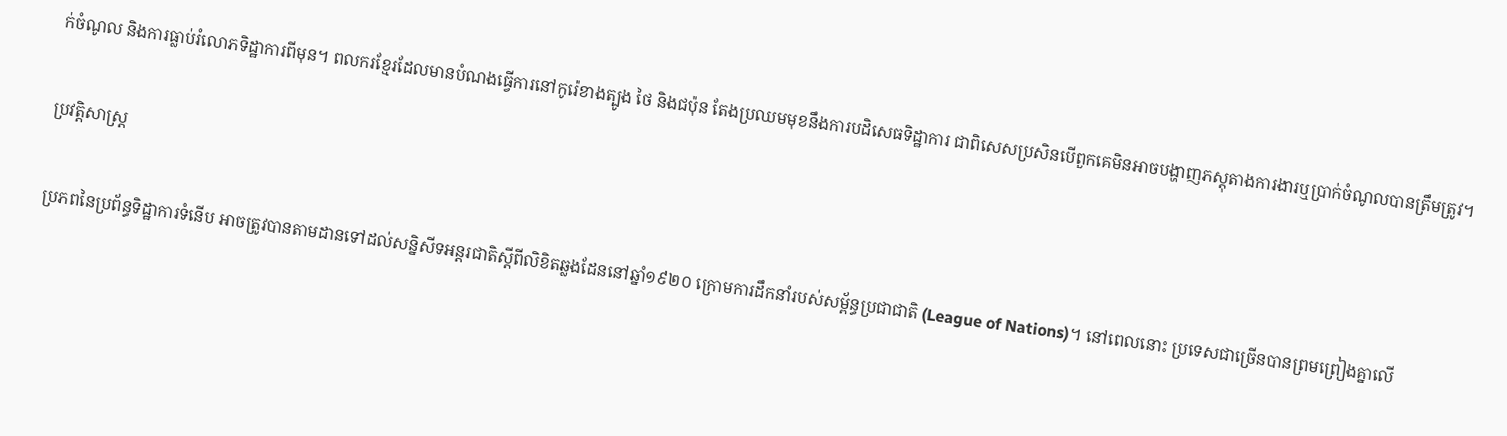ក់ចំណូល និងការធ្លាប់រំលោភទិដ្ឋាការពីមុន។ ពលករខ្មែរដែលមានបំណងធ្វើការនៅកូរ៉េខាងត្បូង ថៃ និងជប៉ុន តែងប្រឈមមុខនឹងការបដិសេធទិដ្ឋាការ ជាពិសេសប្រសិនបើពួកគេមិនអាចបង្ហាញភស្តុតាងការងារឬប្រាក់ចំណូលបានត្រឹមត្រូវ។

ប្រវត្តិសាស្ត្រ

ប្រភពនៃប្រព័ន្ធទិដ្ឋាការទំនើប អាចត្រូវបានតាមដានទៅដល់សន្និសីទអន្តរជាតិស្តីពីលិខិតឆ្លងដែននៅឆ្នាំ១៩២០ ក្រោមការដឹកនាំរបស់សម្ព័ន្ធប្រជាជាតិ (League of Nations)។ នៅពេលនោះ ប្រទេសជាច្រើនបានព្រមព្រៀងគ្នាលើ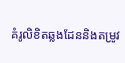គំរូលិខិតឆ្លងដែននិងតម្រូវ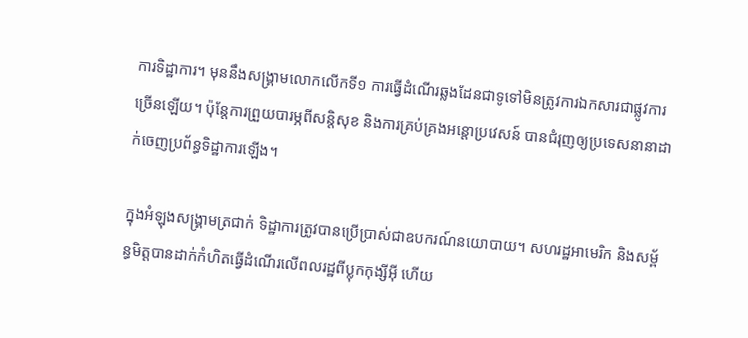ការទិដ្ឋាការ។ មុននឹងសង្គ្រាមលោកលើកទី១ ការធ្វើដំណើរឆ្លងដែនជាទូទៅមិនត្រូវការឯកសារជាផ្លូវការច្រើនឡើយ។ ប៉ុន្តែការព្រួយបារម្ភពីសន្តិសុខ និងការគ្រប់គ្រងអន្តោប្រវេសន៍ បានជំរុញឲ្យប្រទេសនានាដាក់ចេញប្រព័ន្ធទិដ្ឋាការឡើង។

ក្នុងអំឡុងសង្គ្រាមត្រជាក់ ទិដ្ឋាការត្រូវបានប្រើប្រាស់ជាឧបករណ៍នយោបាយ។ សហរដ្ឋអាមេរិក និងសម្ព័ន្ធមិត្តបានដាក់កំហិតធ្វើដំណើរលើពលរដ្ឋពីប្លុកកុង្សីអ៊ី ហើយ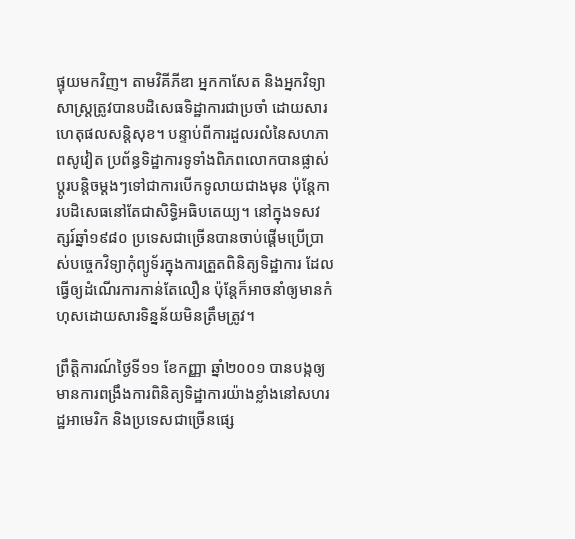ផ្ទុយមកវិញ។ តាមវិគីភីឌា អ្នកកាសែត និងអ្នកវិទ្យាសាស្ត្រត្រូវបានបដិសេធទិដ្ឋាការជាប្រចាំ ដោយសារហេតុផលសន្តិសុខ។ បន្ទាប់ពីការដួលរលំនៃសហភាពសូវៀត ប្រព័ន្ធទិដ្ឋាការទូទាំងពិភពលោកបានផ្លាស់ប្តូរបន្តិចម្តងៗទៅជាការបើកទូលាយជាងមុន ប៉ុន្តែការបដិសេធនៅតែជាសិទ្ធិអធិបតេយ្យ។ នៅក្នុងទសវត្សរ៍ឆ្នាំ១៩៨០ ប្រទេសជាច្រើនបានចាប់ផ្តើមប្រើប្រាស់បច្ចេកវិទ្យាកុំព្យូទ័រក្នុងការត្រួតពិនិត្យទិដ្ឋាការ ដែលធ្វើឲ្យដំណើរការកាន់តែលឿន ប៉ុន្តែក៏អាចនាំឲ្យមានកំហុសដោយសារទិន្នន័យមិនត្រឹមត្រូវ។

ព្រឹត្តិការណ៍ថ្ងៃទី១១ ខែកញ្ញា ឆ្នាំ២០០១ បានបង្កឲ្យមានការពង្រឹងការពិនិត្យទិដ្ឋាការយ៉ាងខ្លាំងនៅសហរដ្ឋអាមេរិក និងប្រទេសជាច្រើនផ្សេ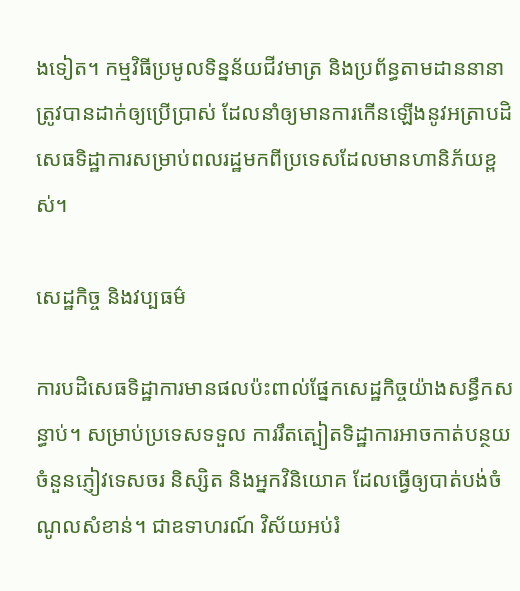ងទៀត។ កម្មវិធីប្រមូលទិន្នន័យជីវមាត្រ និងប្រព័ន្ធតាមដាននានាត្រូវបានដាក់ឲ្យប្រើប្រាស់ ដែលនាំឲ្យមានការកើនឡើងនូវអត្រាបដិសេធទិដ្ឋាការសម្រាប់ពលរដ្ឋមកពីប្រទេសដែលមានហានិភ័យខ្ពស់។

សេដ្ឋកិច្ច និងវប្បធម៌

ការបដិសេធទិដ្ឋាការមានផលប៉ះពាល់ផ្នែកសេដ្ឋកិច្ចយ៉ាងសន្ធឹកសន្ធាប់។ សម្រាប់ប្រទេសទទួល ការរឹតត្បៀតទិដ្ឋាការអាចកាត់បន្ថយចំនួនភ្ញៀវទេសចរ និស្សិត និងអ្នកវិនិយោគ ដែលធ្វើឲ្យបាត់បង់ចំណូលសំខាន់។ ជាឧទាហរណ៍ វិស័យអប់រំ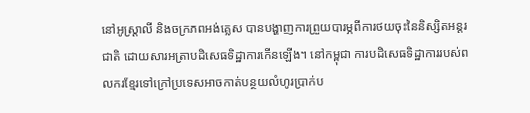នៅអូស្ត្រាលី និងចក្រភពអង់គ្លេស បានបង្ហាញការព្រួយបារម្ភពីការថយចុះនៃនិស្សិតអន្តរជាតិ ដោយសារអត្រាបដិសេធទិដ្ឋាការកើនឡើង។ នៅកម្ពុជា ការបដិសេធទិដ្ឋាការរបស់ពលករខ្មែរទៅក្រៅប្រទេសអាចកាត់បន្ថយលំហូរប្រាក់ប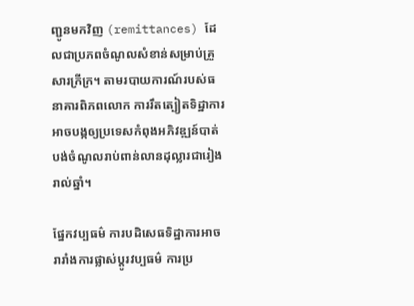ញ្ជូនមកវិញ (remittances) ដែលជាប្រភពចំណូលសំខាន់សម្រាប់គ្រួសារក្រីក្រ។ តាមរបាយការណ៍របស់ធនាគារពិភពលោក ការរឹតត្បៀតទិដ្ឋាការអាចបង្កឲ្យប្រទេសកំពុងអភិវឌ្ឍន៍បាត់បង់ចំណូលរាប់ពាន់លានដុល្លារជារៀងរាល់ឆ្នាំ។

ផ្នែកវប្បធម៌ ការបដិសេធទិដ្ឋាការអាចរារាំងការផ្លាស់ប្តូរវប្បធម៌ ការប្រ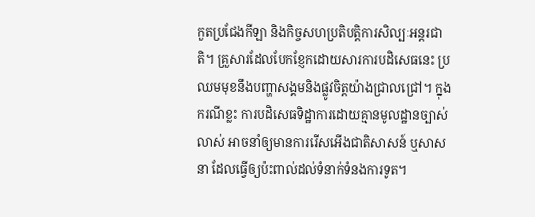កួតប្រជែងកីឡា និងកិច្ចសហប្រតិបត្តិការសិល្បៈអន្តរជាតិ។ គ្រួសារដែលបែកខ្ញែកដោយសារការបដិសេធនេះ ប្រឈមមុខនឹងបញ្ហាសង្គមនិងផ្លូវចិត្តយ៉ាងជ្រាលជ្រៅ។ ក្នុងករណីខ្លះ ការបដិសេធទិដ្ឋាការដោយគ្មានមូលដ្ឋានច្បាស់លាស់ អាចនាំឲ្យមានការរើសអើងជាតិសាសន៍ ឬសាសនា ដែលធ្វើឲ្យប៉ះពាល់ដល់ទំនាក់ទំនងការទូត។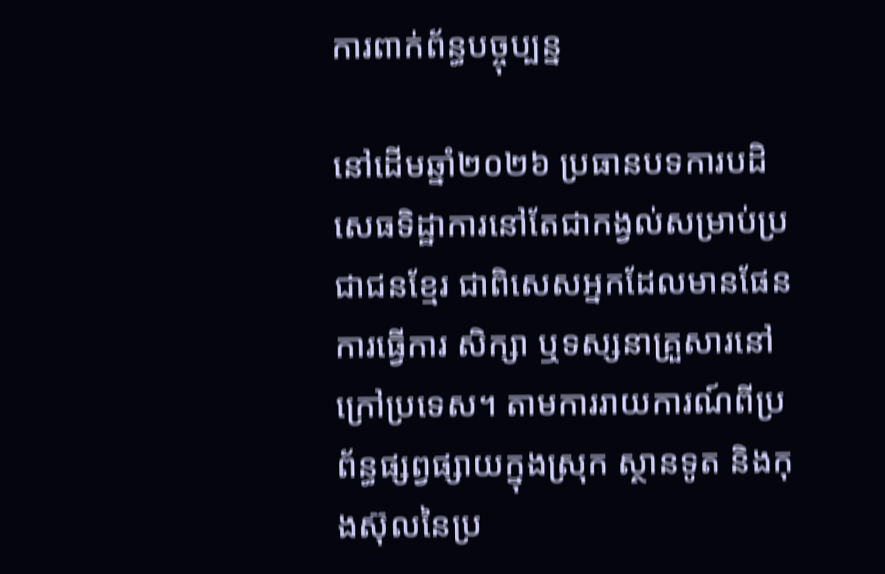ការពាក់ព័ន្ធបច្ចុប្បន្ន

នៅដើមឆ្នាំ២០២៦ ប្រធានបទការបដិសេធទិដ្ឋាការនៅតែជាកង្វល់សម្រាប់ប្រជាជនខ្មែរ ជាពិសេសអ្នកដែលមានផែនការធ្វើការ សិក្សា ឬទស្សនាគ្រួសារនៅក្រៅប្រទេស។ តាមការរាយការណ៍ពីប្រព័ន្ធផ្សព្វផ្សាយក្នុងស្រុក ស្ថានទូត និងកុងស៊ុលនៃប្រ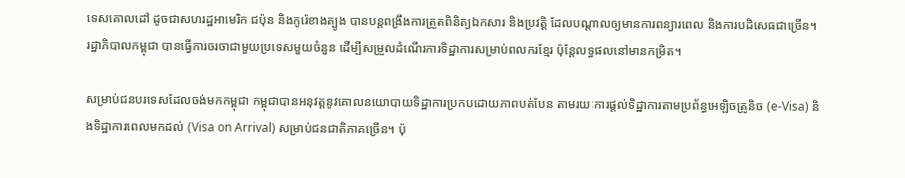ទេសគោលដៅ ដូចជាសហរដ្ឋអាមេរិក ជប៉ុន និងកូរ៉េខាងត្បូង បានបន្តពង្រឹងការត្រួតពិនិត្យឯកសារ និងប្រវត្តិ ដែលបណ្តាលឲ្យមានការពន្យារពេល និងការបដិសេធជាច្រើន។ រដ្ឋាភិបាលកម្ពុជា បានធ្វើការចរចាជាមួយប្រទេសមួយចំនួន ដើម្បីសម្រួលដំណើរការទិដ្ឋាការសម្រាប់ពលករខ្មែរ ប៉ុន្តែលទ្ធផលនៅមានកម្រិត។

សម្រាប់ជនបរទេសដែលចង់មកកម្ពុជា កម្ពុជាបានអនុវត្តនូវគោលនយោបាយទិដ្ឋាការប្រកបដោយភាពបត់បែន តាមរយៈការផ្តល់ទិដ្ឋាការតាមប្រព័ន្ធអេឡិចត្រូនិច (e-Visa) និងទិដ្ឋាការពេលមកដល់ (Visa on Arrival) សម្រាប់ជនជាតិភាគច្រើន។ ប៉ុ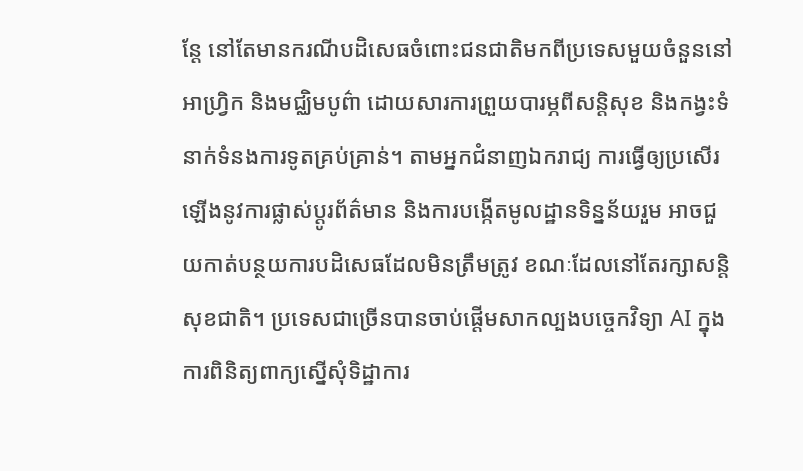ន្តែ នៅតែមានករណីបដិសេធចំពោះជនជាតិមកពីប្រទេសមួយចំនួននៅអាហ្វ្រិក និងមជ្ឈិមបូព៌ា ដោយសារការព្រួយបារម្ភពីសន្តិសុខ និងកង្វះទំនាក់ទំនងការទូតគ្រប់គ្រាន់។ តាមអ្នកជំនាញឯករាជ្យ ការធ្វើឲ្យប្រសើរឡើងនូវការផ្លាស់ប្តូរព័ត៌មាន និងការបង្កើតមូលដ្ឋានទិន្នន័យរួម អាចជួយកាត់បន្ថយការបដិសេធដែលមិនត្រឹមត្រូវ ខណៈដែលនៅតែរក្សាសន្តិសុខជាតិ។ ប្រទេសជាច្រើនបានចាប់ផ្តើមសាកល្បងបច្ចេកវិទ្យា AI ក្នុងការពិនិត្យពាក្យស្នើសុំទិដ្ឋាការ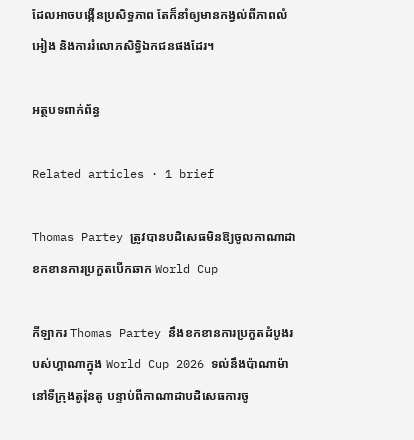ដែលអាចបង្កើនប្រសិទ្ធភាព តែក៏នាំឲ្យមានកង្វល់ពីភាពលំអៀង និងការរំលោភសិទ្ធិឯកជនផងដែរ។

អត្ថបទពាក់ព័ន្ធ

Related articles · 1 brief

Thomas Partey ត្រូវបានបដិសេធមិនឱ្យចូលកាណាដា ខកខានការប្រកួតបើកឆាក World Cup

កីឡាករ Thomas Partey នឹងខកខានការប្រកួតដំបូងរបស់ហ្គាណាក្នុង World Cup 2026 ទល់នឹងប៉ាណាម៉ា នៅទីក្រុងតូរ៉ុនតូ បន្ទាប់ពីកាណាដាបដិសេធការចូ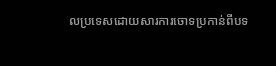លប្រទេសដោយសារការចោទប្រកាន់ពីបទ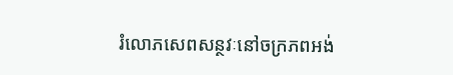រំលោភសេពសន្ថវៈនៅចក្រភពអង់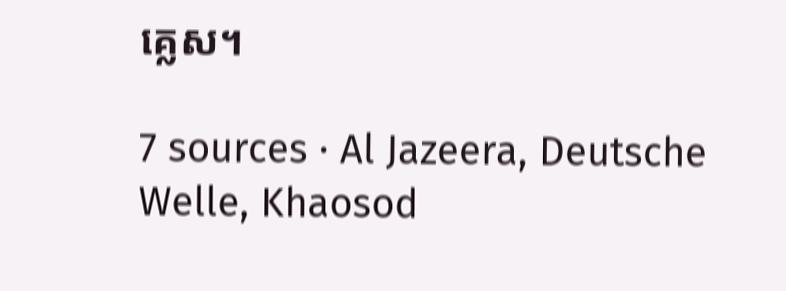គ្លេស។

7 sources · Al Jazeera, Deutsche Welle, Khaosod